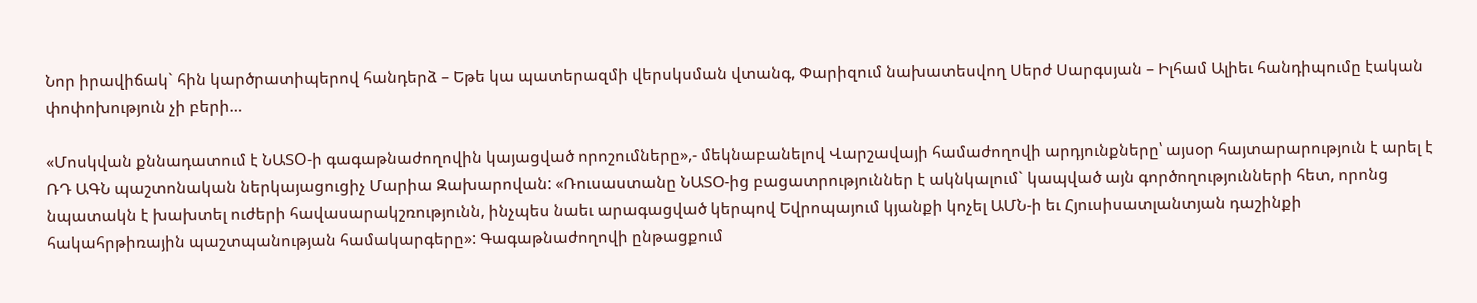Նոր իրավիճակ` հին կարծրատիպերով հանդերձ – Եթե կա պատերազմի վերսկսման վտանգ, Փարիզում նախատեսվող Սերժ Սարգսյան – Իլհամ Ալիեւ հանդիպումը էական փոփոխություն չի բերի…

«Մոսկվան քննադատում է ՆԱՏO-ի գագաթնաժողովին կայացված որոշումները»,- մեկնաբանելով Վարշավայի համաժողովի արդյունքները՝ այսօր հայտարարություն է արել է ՌԴ ԱԳՆ պաշտոնական ներկայացուցիչ Մարիա Զախարովան: «Ռուսաստանը ՆԱՏՕ-ից բացատրություններ է ակնկալում` կապված այն գործողությունների հետ, որոնց նպատակն է խախտել ուժերի հավասարակշռությունն, ինչպես նաեւ արագացված կերպով Եվրոպայում կյանքի կոչել ԱՄՆ-ի եւ Հյուսիսատլանտյան դաշինքի հակահրթիռային պաշտպանության համակարգերը»: Գագաթնաժողովի ընթացքում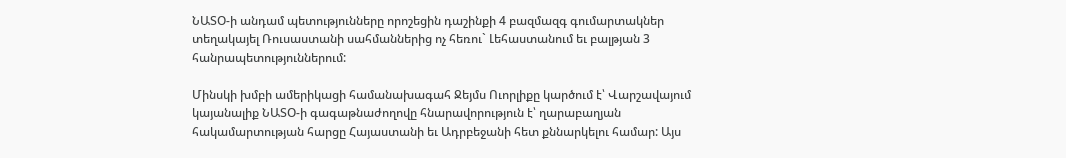ՆԱՏՕ-ի անդամ պետությունները որոշեցին դաշինքի 4 բազմազգ գումարտակներ տեղակայել Ռուսաստանի սահմաններից ոչ հեռու` Լեհաստանում եւ բալթյան 3 հանրապետություններում:

Մինսկի խմբի ամերիկացի համանախագահ Ջեյմս Ուորլիքը կարծում է՝ Վարշավայում կայանալիք ՆԱՏՕ-ի գագաթնաժողովը հնարավորություն է՝ ղարաբաղյան հակամարտության հարցը Հայաստանի եւ Ադրբեջանի հետ քննարկելու համար: Այս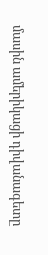մասին ամերիկացի դիվանագետը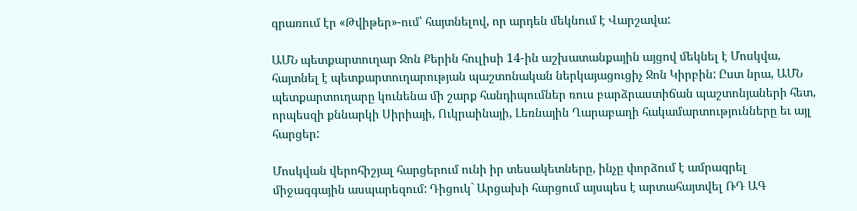գրառում էր «Թվիթեր»-ում՝ հայտնելով, որ արդեն մեկնում է Վարշավա:

ԱՄՆ պետքարտուղար Ջոն Քերին հուլիսի 14-ին աշխատանքային այցով մեկնել է Մոսկվա, հայտնել է պետքարտուղարության պաշտոնական ներկայացուցիչ Ջոն Կիրբին: Ըստ նրա, ԱՄՆ պետքարտուղարը կունենա մի շարք հանդիպումներ ռուս բարձրաստիճան պաշտոնյաների հետ, որպեսզի քննարկի Սիրիայի, Ուկրաինայի, Լեռնային Ղարաբաղի հակամարտությունները եւ այլ հարցեր:

Մոսկվան վերոհիշյալ հարցերում ունի իր տեսակետները, ինչը փորձում է ամրագրել միջազգային ասպարեզում: Դիցուկ` Արցախի հարցում այսպես է արտահայտվել ՌԴ ԱԳ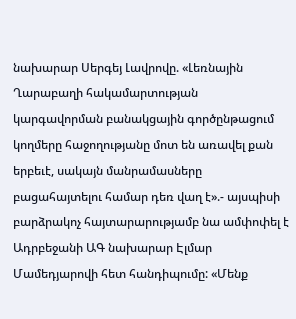նախարար Սերգեյ Լավրովը. «Լեռնային Ղարաբաղի հակամարտության կարգավորման բանակցային գործընթացում կողմերը հաջողությանը մոտ են առավել քան երբեւէ, սակայն մանրամասները բացահայտելու համար դեռ վաղ է».- այսպիսի բարձրակոչ հայտարարությամբ նա ամփոփել է Ադրբեջանի ԱԳ նախարար Էլմար Մամեդյարովի հետ հանդիպումը: «Մենք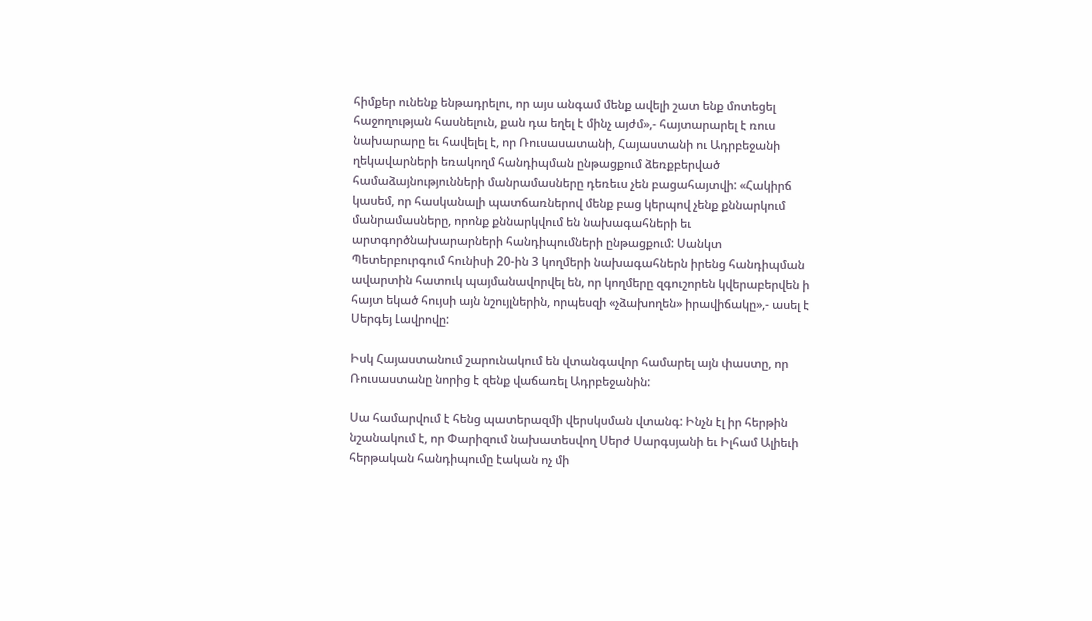հիմքեր ունենք ենթադրելու, որ այս անգամ մենք ավելի շատ ենք մոտեցել հաջողության հասնելուն, քան դա եղել է մինչ այժմ»,- հայտարարել է ռուս նախարարը եւ հավելել է, որ Ռուսասատանի, Հայաստանի ու Ադրբեջանի ղեկավարների եռակողմ հանդիպման ընթացքում ձեռքբերված համաձայնությունների մանրամասները դեռեւս չեն բացահայտվի: «Հակիրճ կասեմ, որ հասկանալի պատճառներով մենք բաց կերպով չենք քննարկում մանրամասները, որոնք քննարկվում են նախագահների եւ արտգործնախարարների հանդիպումների ընթացքում: Սանկտ Պետերբուրգում հունիսի 20-ին 3 կողմերի նախագահներն իրենց հանդիպման ավարտին հատուկ պայմանավորվել են, որ կողմերը զգուշորեն կվերաբերվեն ի հայտ եկած հույսի այն նշույլներին, որպեսզի «չձախողեն» իրավիճակը»,- ասել է Սերգեյ Լավրովը:

Իսկ Հայաստանում շարունակում են վտանգավոր համարել այն փաստը, որ Ռուսաստանը նորից է զենք վաճառել Ադրբեջանին:

Սա համարվում է հենց պատերազմի վերսկսման վտանգ: Ինչն էլ իր հերթին նշանակում է, որ Փարիզում նախատեսվող Սերժ Սարգսյանի եւ Իլհամ Ալիեւի հերթական հանդիպումը էական ոչ մի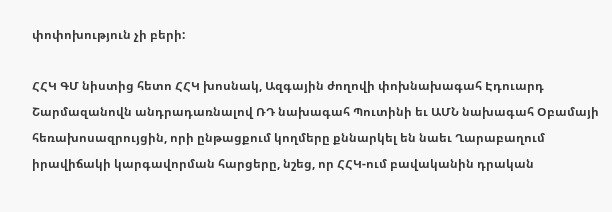փոփոխություն չի բերի:

ՀՀԿ ԳՄ նիստից հետո ՀՀԿ խոսնակ, Ազգային ժողովի փոխնախագահ Էդուարդ Շարմազանովն անդրադառնալով ՌԴ նախագահ Պուտինի եւ ԱՄՆ նախագահ Օբամայի հեռախոսազրույցին, որի ընթացքում կողմերը քննարկել են նաեւ Ղարաբաղում իրավիճակի կարգավորման հարցերը, նշեց, որ ՀՀԿ-ում բավականին դրական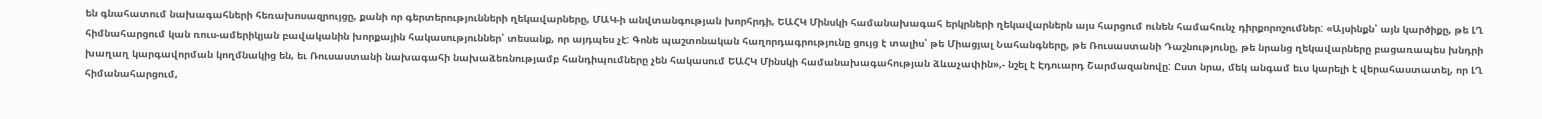են գնահատում նախագահների հեռախոսազրույցը, քանի որ գերտերությունների ղեկավարները, ՄԱԿ-ի անվտանգության խորհրդի, ԵԱՀԿ Մինսկի համանախագահ երկրների ղեկավարներն այս հարցում ունեն համահունչ դիրքորոշումներ: «Այսինքն՝ այն կարծիքը, թե ԼՂ հիմնահարցում կան ռուս-ամերիկյան բավականին խորքային հակասություններ՝ տեսանք, որ այդպես չէ: Գոնե պաշտոնական հաղորդագրությունը ցույց է տալիս՝ թե Միացյալ Նահանգները, թե Ռուսաստանի Դաշնությունը, թե նրանց ղեկավարները բացառապես խնդրի խաղաղ կարգավորման կողմնակից են, եւ Ռուսաստանի նախագահի նախաձեռնությամբ հանդիպումները չեն հակասում ԵԱՀԿ Մինսկի համանախագահության ձևաչափին»,- նշել է Էդուարդ Շարմազանովը: Ըստ նրա, մեկ անգամ եւս կարելի է վերահաստատել, որ ԼՂ հիմանահարցում,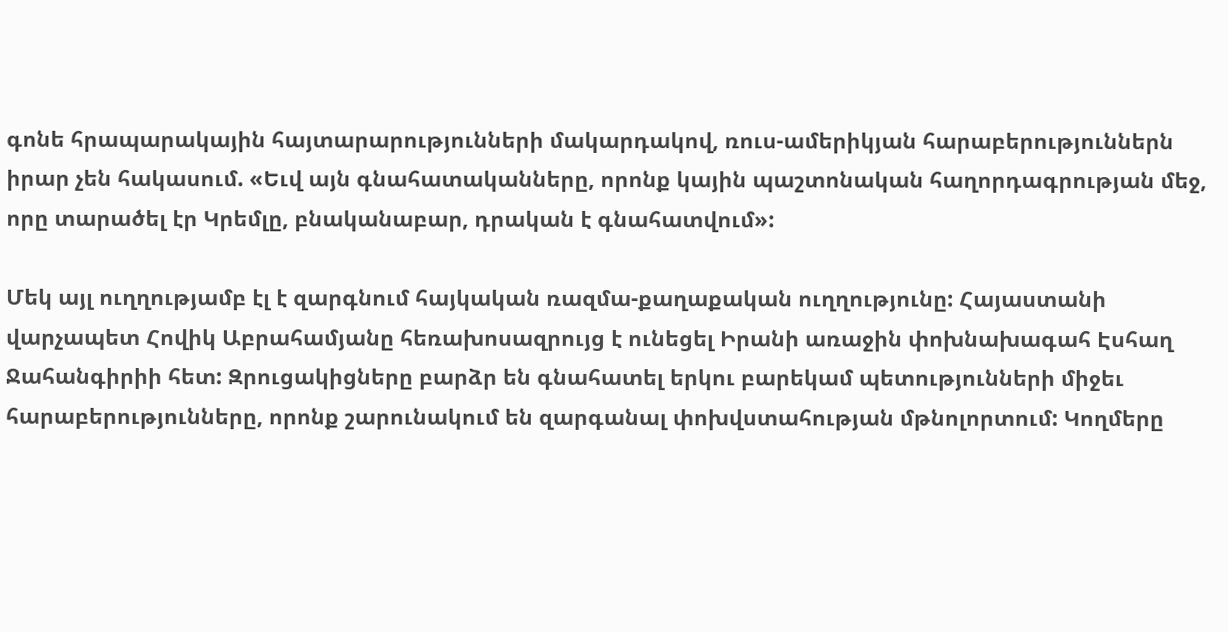գոնե հրապարակային հայտարարությունների մակարդակով, ռուս-ամերիկյան հարաբերություններն իրար չեն հակասում. «Եւվ այն գնահատականները, որոնք կային պաշտոնական հաղորդագրության մեջ, որը տարածել էր Կրեմլը, բնականաբար, դրական է գնահատվում»:

Մեկ այլ ուղղությամբ էլ է զարգնում հայկական ռազմա-քաղաքական ուղղությունը: Հայաստանի վարչապետ Հովիկ Աբրահամյանը հեռախոսազրույց է ունեցել Իրանի առաջին փոխնախագահ Էսհաղ Ջահանգիրիի հետ: Զրուցակիցները բարձր են գնահատել երկու բարեկամ պետությունների միջեւ հարաբերությունները, որոնք շարունակում են զարգանալ փոխվստահության մթնոլորտում: Կողմերը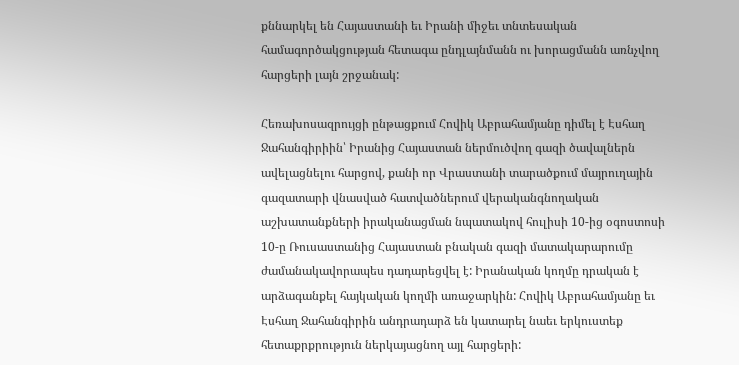քննարկել են Հայաստանի եւ Իրանի միջեւ տնտեսական համագործակցության հետագա ընդլայնմանն ու խորացմանն առնչվող հարցերի լայն շրջանակ:

Հեռախոսազրույցի ընթացքում Հովիկ Աբրահամյանը դիմել է Էսհաղ Ջահանգիրիին՝ Իրանից Հայաստան ներմուծվող գազի ծավալներն ավելացնելու հարցով, քանի որ Վրաստանի տարածքում մայրուղային գազատարի վնասված հատվածներում վերականգնողական աշխատանքների իրականացման նպատակով հուլիսի 10-ից օգոստոսի 10-ը Ռուսաստանից Հայաստան բնական գազի մատակարարումը ժամանակավորապես դադարեցվել է: Իրանական կողմը դրական է արձագանքել հայկական կողմի առաջարկին: Հովիկ Աբրահամյանը եւ Էսհաղ Ջահանգիրին անդրադարձ են կատարել նաեւ երկուստեք հետաքրքրություն ներկայացնող այլ հարցերի: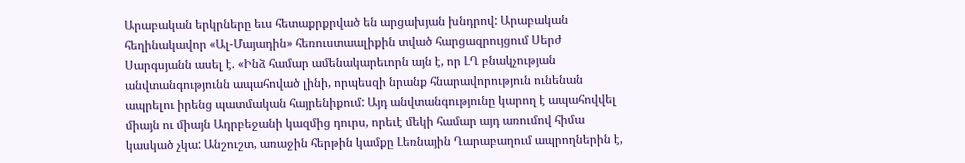Արաբական երկրները եւս հետաքրքրված են արցախյան խնդրով: Արաբական հեղինակավոր «Ալ-Մայադին» հեռուստաալիքին տված հարցազրույցում Սերժ Սարգսյանն ասել է. «Ինձ համար ամենակարեւորն այն է, որ ԼՂ բնակչության անվտանգությունն ապահոված լինի, որպեսզի նրանք հնարավորություն ունենան ապրելու իրենց պատմական հայրենիքում: Այդ անվտանգությունը կարող է ապահովվել միայն ու միայն Ադրբեջանի կազմից դուրս, որեւէ մեկի համար այդ առումով հիմա կասկած չկա: Անշուշտ, առաջին հերթին կամքը Լեռնային Ղարաբաղում ապրողներին է,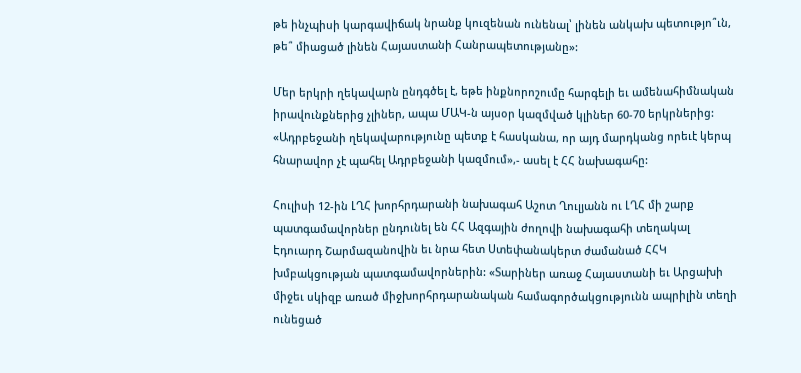թե ինչպիսի կարգավիճակ նրանք կուզենան ունենալ՝ լինեն անկախ պետությո՞ւն, թե՞ միացած լինեն Հայաստանի Հանրապետությանը»:

Մեր երկրի ղեկավարն ընդգծել է, եթե ինքնորոշումը հարգելի եւ ամենահիմնական իրավունքներից չլիներ, ապա ՄԱԿ-ն այսօր կազմված կլիներ 60-70 երկրներից: «Ադրբեջանի ղեկավարությունը պետք է հասկանա, որ այդ մարդկանց որեւէ կերպ հնարավոր չէ պահել Ադրբեջանի կազմում»,- ասել է ՀՀ նախագահը:

Հուլիսի 12-ին ԼՂՀ խորհրդարանի նախագահ Աշոտ Ղուլյանն ու ԼՂՀ մի շարք պատգամավորներ ընդունել են ՀՀ Ազգային ժողովի նախագահի տեղակալ Էդուարդ Շարմազանովին եւ նրա հետ Ստեփանակերտ ժամանած ՀՀԿ խմբակցության պատգամավորներին: «Տարիներ առաջ Հայաստանի եւ Արցախի միջեւ սկիզբ առած միջխորհրդարանական համագործակցությունն ապրիլին տեղի ունեցած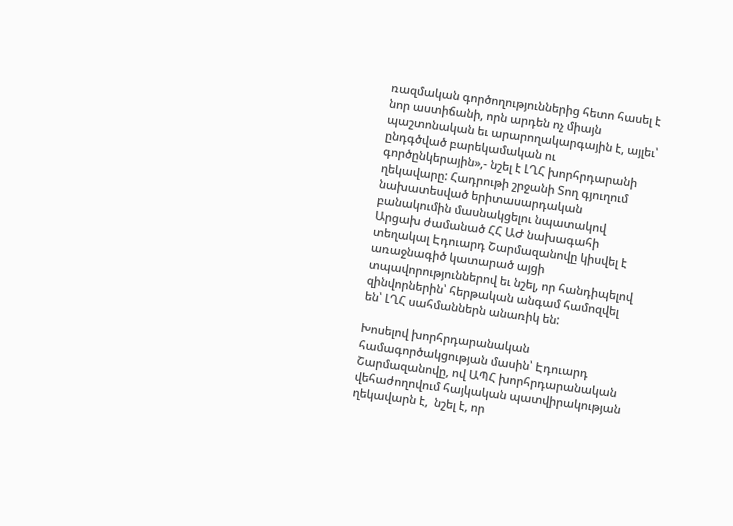ռազմական գործողություններից հետո հասել է նոր աստիճանի, որն արդեն ոչ միայն պաշտոնական եւ արարողակարգային է, այլեւ՝  ընդգծված բարեկամական ու գործընկերային»,- նշել է ԼՂՀ խորհրդարանի ղեկավարը: Հադրութի շրջանի Տող գյուղում նախատեսված երիտասարդական բանակումին մասնակցելու նպատակով Արցախ ժամանած ՀՀ ԱԺ նախագահի տեղակալ Էդուարդ Շարմազանովը կիսվել է առաջնագիծ կատարած այցի տպավորություններով եւ նշել, որ հանդիպելով զինվորներին՝ հերթական անգամ համոզվել են՝ ԼՂՀ սահմաններն անառիկ են:

Խոսելով խորհրդարանական համագործակցության մասին՝ Էդուարդ Շարմազանովը, ով ԱՊՀ խորհրդարանական վեհաժողովում հայկական պատվիրակության ղեկավարն է,  նշել է, որ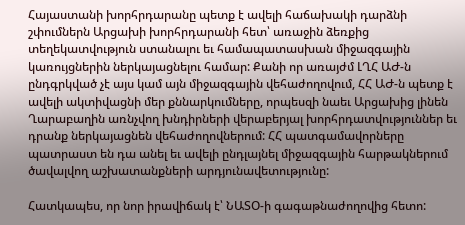Հայաստանի խորհրդարանը պետք է ավելի հաճախակի դարձնի շփումներն Արցախի խորհրդարանի հետ՝ առաջին ձեռքից տեղեկատվություն ստանալու եւ համապատասխան միջազգային կառույցներին ներկայացնելու համար: Քանի որ առայժմ ԼՂՀ ԱԺ-ն ընդգրկված չէ այս կամ այն միջազգային վեհաժողովում, ՀՀ ԱԺ-ն պետք է ավելի ակտիվացնի մեր քննարկումները, որպեսզի նաեւ Արցախից լինեն Ղարաբաղին առնչվող խնդիրների վերաբերյալ խորհրդատվություններ եւ դրանք ներկայացնեն վեհաժողովներում: ՀՀ պատգամավորները պատրաստ են դա անել եւ ավելի ընդլայնել միջազգային հարթակներում ծավալվող աշխատանքների արդյունավետությունը:

Հատկապես, որ նոր իրավիճակ է՝ ՆԱՏՕ-ի գագաթնաժողովից հետո: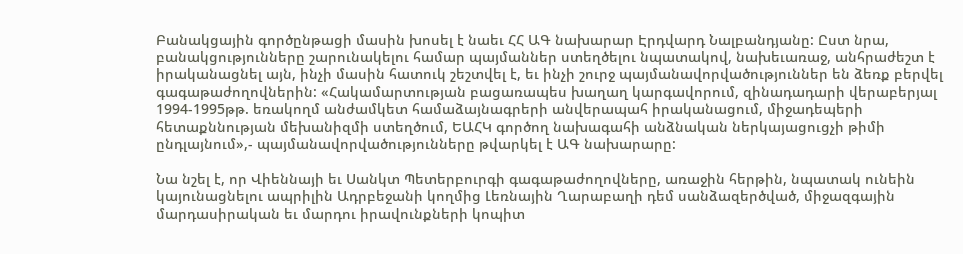Բանակցային գործընթացի մասին խոսել է նաեւ ՀՀ ԱԳ նախարար Էրդվարդ Նալբանդյանը: Ըստ նրա, բանակցությունները շարունակելու համար պայմաններ ստեղծելու նպատակով, նախեւառաջ, անհրաժեշտ է իրականացնել այն, ինչի մասին հատուկ շեշտվել է, եւ ինչի շուրջ պայմանավորվածություններ են ձեռք բերվել գագաթաժողովներին: «Հակամարտության բացառապես խաղաղ կարգավորում, զինադադարի վերաբերյալ 1994-1995թթ. եռակողմ անժամկետ համաձայնագրերի անվերապահ իրականացում, միջադեպերի հետաքննության մեխանիզմի ստեղծում, ԵԱՀԿ գործող նախագահի անձնական ներկայացուցչի թիմի ընդլայնում»,- պայմանավորվածությունները թվարկել է ԱԳ նախարարը:

Նա նշել է, որ Վիեննայի եւ Սանկտ Պետերբուրգի գագաթաժողովները, առաջին հերթին, նպատակ ունեին կայունացնելու ապրիլին Ադրբեջանի կողմից Լեռնային Ղարաբաղի դեմ սանձազերծված, միջազգային մարդասիրական եւ մարդու իրավունքների կոպիտ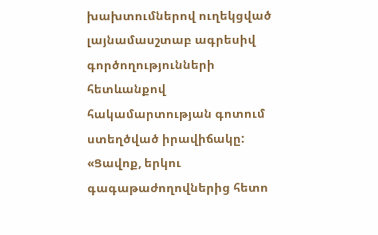խախտումներով ուղեկցված լայնամասշտաբ ագրեսիվ գործողությունների հետևանքով հակամարտության գոտում ստեղծված իրավիճակը: «Ցավոք, երկու գագաթաժողովներից հետո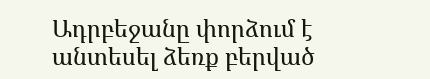Ադրբեջանը փորձում է անտեսել ձեռք բերված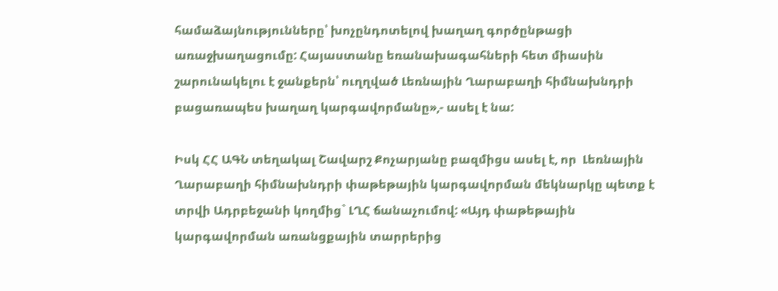համաձայնությունները՝ խոչընդոտելով խաղաղ գործընթացի առաջխաղացումը: Հայաստանը եռանախագահների հետ միասին շարունակելու է ջանքերն՝ ուղղված Լեռնային Ղարաբաղի հիմնախնդրի բացառապես խաղաղ կարգավորմանը»,- ասել է նա:

Իսկ ՀՀ ԱԳՆ տեղակալ Շավարշ Քոչարյանը բազմիցս ասել է, որ  Լեռնային Ղարաբաղի հիմնախնդրի փաթեթային կարգավորման մեկնարկը պետք է տրվի Ադրբեջանի կողմից` ԼՂՀ ճանաչումով: «Այդ փաթեթային կարգավորման առանցքային տարրերից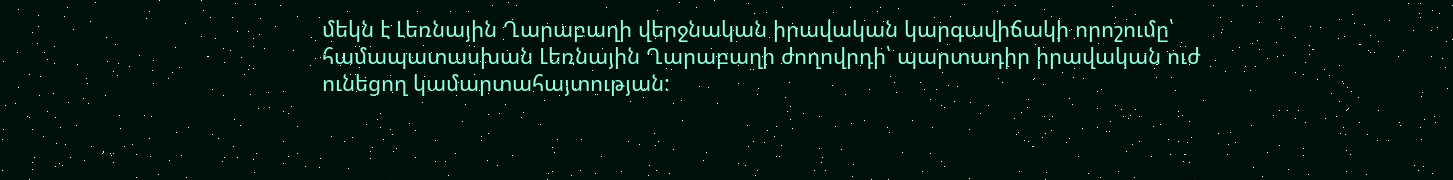մեկն է Լեռնային Ղարաբաղի վերջնական իրավական կարգավիճակի որոշումը՝ համապատասխան Լեռնային Ղարաբաղի ժողովրդի՝ պարտադիր իրավական ուժ ունեցող կամարտահայտության: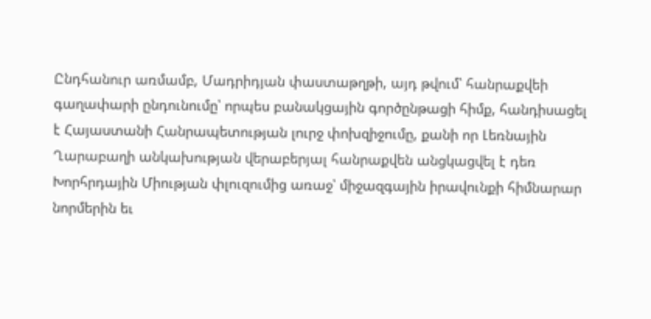Ընդհանուր առմամբ, Մադրիդյան փաստաթղթի, այդ թվում՝ հանրաքվեի գաղափարի ընդունումը՝ որպես բանակցային գործընթացի հիմք, հանդիսացել է Հայաստանի Հանրապետության լուրջ փոխզիջումը, քանի որ Լեռնային Ղարաբաղի անկախության վերաբերյալ հանրաքվեն անցկացվել է դեռ Խորհրդային Միության փլուզումից առաջ՝ միջազգային իրավունքի հիմնարար նորմերին եւ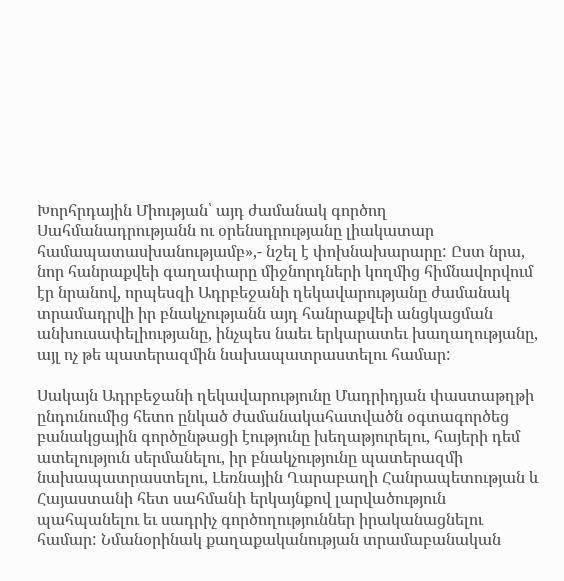Խորհրդային Միության՝ այդ ժամանակ գործող Սահմանադրությանն ու օրենսդրությանը լիակատար համապատասխանությամբ»,- նշել է փոխնախարարը: Ըստ նրա, նոր հանրաքվեի գաղափարը միջնորդների կողմից հիմնավորվում էր նրանով, որպեսզի Ադրբեջանի ղեկավարությանը ժամանակ տրամադրվի իր բնակչությանն այդ հանրաքվեի անցկացման անխուսափելիությանը, ինչպես նաեւ երկարատեւ խաղաղությանը, այլ ոչ թե պատերազմին նախապատրաստելու համար:

Սակայն Ադրբեջանի ղեկավարությունը Մադրիդյան փաստաթղթի ընդունումից հետո ընկած ժամանակահատվածն օգտագործեց բանակցային գործընթացի էությունը խեղաթյուրելու, հայերի դեմ ատելություն սերմանելու, իր բնակչությունը պատերազմի նախապատրաստելու, Լեռնային Ղարաբաղի Հանրապետության և Հայաստանի հետ սահմանի երկայնքով լարվածություն պահպանելու եւ սադրիչ գործողություններ իրականացնելու համար: Նմանօրինակ քաղաքականության տրամաբանական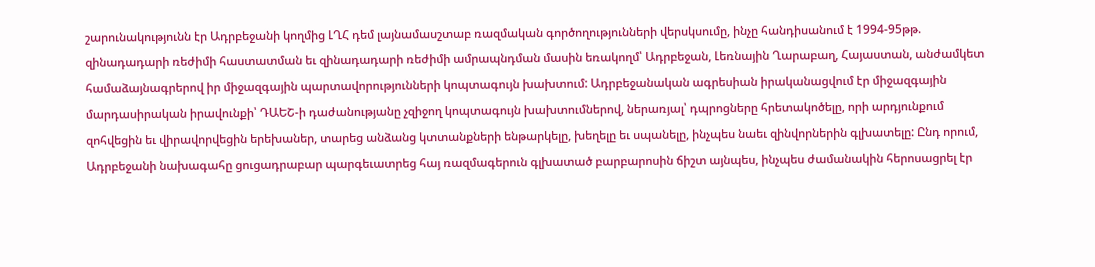շարունակությունն էր Ադրբեջանի կողմից ԼՂՀ դեմ լայնամասշտաբ ռազմական գործողությունների վերսկսումը, ինչը հանդիսանում է 1994-95թթ. զինադադարի ռեժիմի հաստատման եւ զինադադարի ռեժիմի ամրապնդման մասին եռակողմ՝ Ադրբեջան, Լեռնային Ղարաբաղ, Հայաստան, անժամկետ համաձայնագրերով իր միջազգային պարտավորությունների կոպտագույն խախտում: Ադրբեջանական ագրեսիան իրականացվում էր միջազգային մարդասիրական իրավունքի՝ ԴԱԵՇ-ի դաժանությանը չզիջող կոպտագույն խախտումներով, ներառյալ՝ դպրոցները հրետակոծելը, որի արդյունքում զոհվեցին եւ վիրավորվեցին երեխաներ, տարեց անձանց կտտանքների ենթարկելը, խեղելը եւ սպանելը, ինչպես նաեւ զինվորներին գլխատելը: Ընդ որում, Ադրբեջանի նախագահը ցուցադրաբար պարգեւատրեց հայ ռազմագերուն գլխատած բարբարոսին ճիշտ այնպես, ինչպես ժամանակին հերոսացրել էր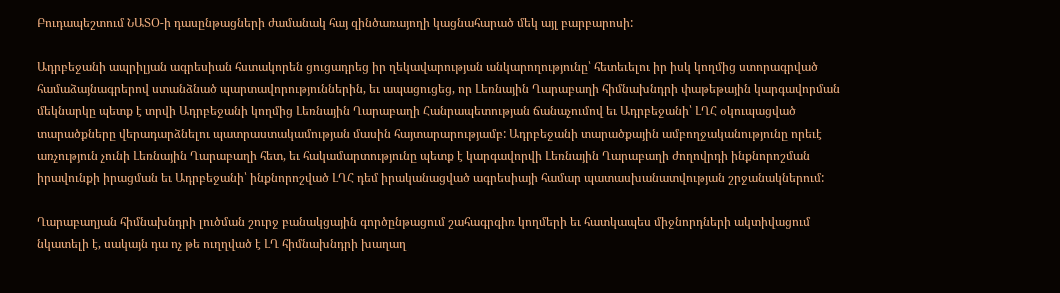Բուդապեշտում ՆԱՏՕ-ի դասընթացների ժամանակ հայ զինծառայողի կացնահարած մեկ այլ բարբարոսի:

Ադրբեջանի ապրիլյան ագրեսիան հստակորեն ցուցադրեց իր ղեկավարության անկարողությունը՝ հետեւելու իր իսկ կողմից ստորագրված համաձայնագրերով ստանձնած պարտավորություններին, եւ ապացուցեց, որ Լեռնային Ղարաբաղի հիմնախնդրի փաթեթային կարգավորման մեկնարկը պետք է տրվի Ադրբեջանի կողմից Լեռնային Ղարաբաղի Հանրապետության ճանաչումով եւ Ադրբեջանի՝ ԼՂՀ օկուպացված տարածքները վերադարձնելու պատրաստակամության մասին հայտարարությամբ: Ադրբեջանի տարածքային ամբողջականությունը որեւէ առչություն չունի Լեռնային Ղարաբաղի հետ, եւ հակամարտությունը պետք է կարգավորվի Լեռնային Ղարաբաղի ժողովրդի ինքնորոշման իրավունքի իրացման եւ Ադրբեջանի՝ ինքնորոշված ԼՂՀ դեմ իրականացված ագրեսիայի համար պատասխանատվության շրջանակներում:

Ղարաբաղյան հիմնախնդրի լուծման շուրջ բանակցային գործընթացում շահագրգիռ կողմերի եւ հատկապես միջնորդների ակտիվացում նկատելի է, սակայն դա ոչ թե ուղղված է ԼՂ հիմնախնդրի խաղաղ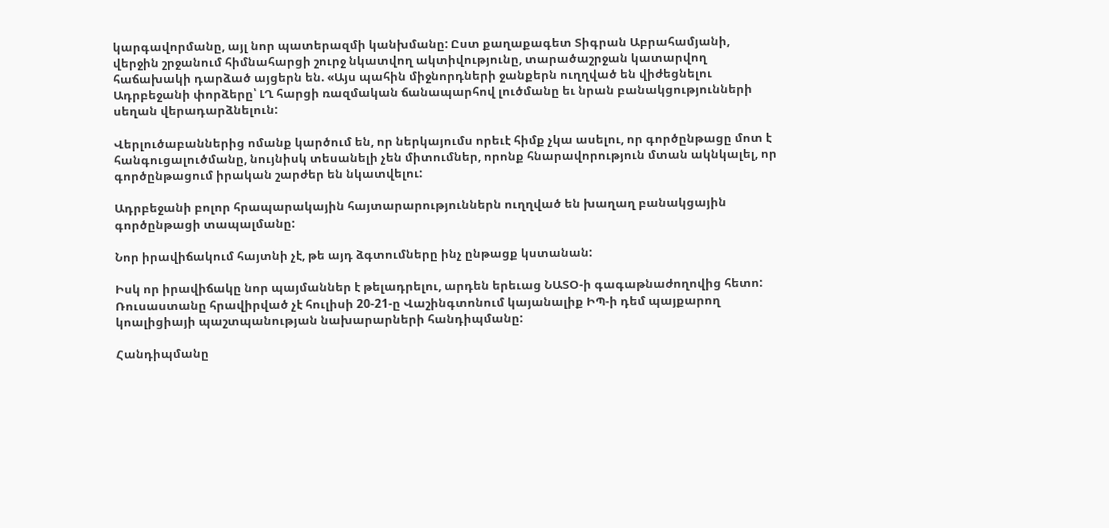կարգավորմանը, այլ նոր պատերազմի կանխմանը: Ըստ քաղաքագետ Տիգրան Աբրահամյանի, վերջին շրջանում հիմնահարցի շուրջ նկատվող ակտիվությունը, տարածաշրջան կատարվող հաճախակի դարձած այցերն են. «Այս պահին միջնորդների ջանքերն ուղղված են վիժեցնելու Ադրբեջանի փորձերը՝ ԼՂ հարցի ռազմական ճանապարհով լուծմանը եւ նրան բանակցությունների սեղան վերադարձնելուն:

Վերլուծաբաններից ոմանք կարծում են, որ ներկայումս որեւէ հիմք չկա ասելու, որ գործընթացը մոտ է հանգուցալուծմանը, նույնիսկ տեսանելի չեն միտումներ, որոնք հնարավորություն մտան ակնկալել, որ գործընթացում իրական շարժեր են նկատվելու:

Ադրբեջանի բոլոր հրապարակային հայտարարություններն ուղղված են խաղաղ բանակցային գործընթացի տապալմանը:

Նոր իրավիճակում հայտնի չէ, թե այդ ձգտումները ինչ ընթացք կստանան:

Իսկ որ իրավիճակը նոր պայմաններ է թելադրելու, արդեն երեւաց ՆԱՏՕ-ի գագաթնաժողովից հետո: Ռուսաստանը հրավիրված չէ հուլիսի 20-21-ը Վաշինգտոնում կայանալիք ԻՊ-ի դեմ պայքարող կոալիցիայի պաշտպանության նախարարների հանդիպմանը:

Հանդիպմանը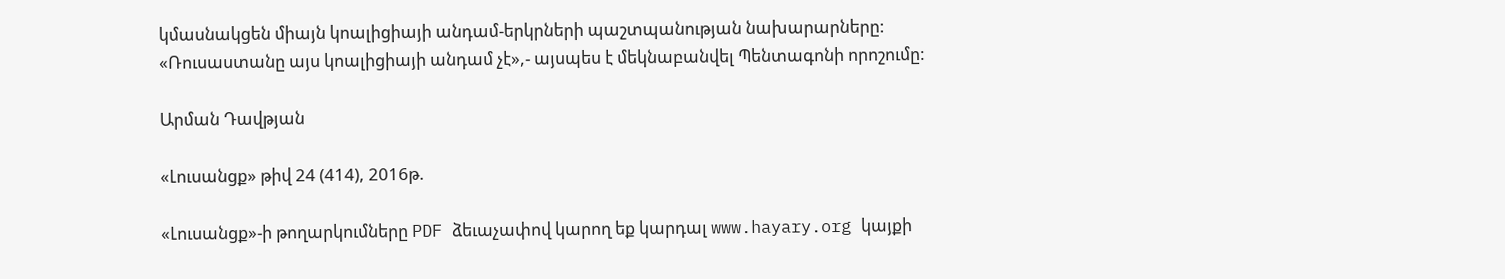կմասնակցեն միայն կոալիցիայի անդամ-երկրների պաշտպանության նախարարները: «Ռուսաստանը այս կոալիցիայի անդամ չէ»,- այսպես է մեկնաբանվել Պենտագոնի որոշումը:

Արման Դավթյան

«Լուսանցք» թիվ 24 (414), 2016թ.

«Լուսանցք»-ի թողարկումները PDF ձեւաչափով կարող եք կարդալ www.hayary.org կայքի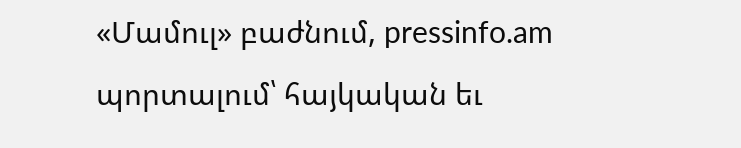«Մամուլ» բաժնում, pressinfo.am պորտալում՝ հայկական եւ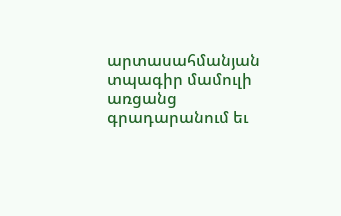արտասահմանյան տպագիր մամուլի առցանց գրադարանում եւ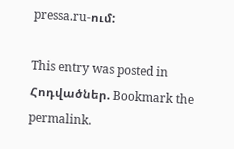pressa.ru-ում:

This entry was posted in Հոդվածներ. Bookmark the permalink.